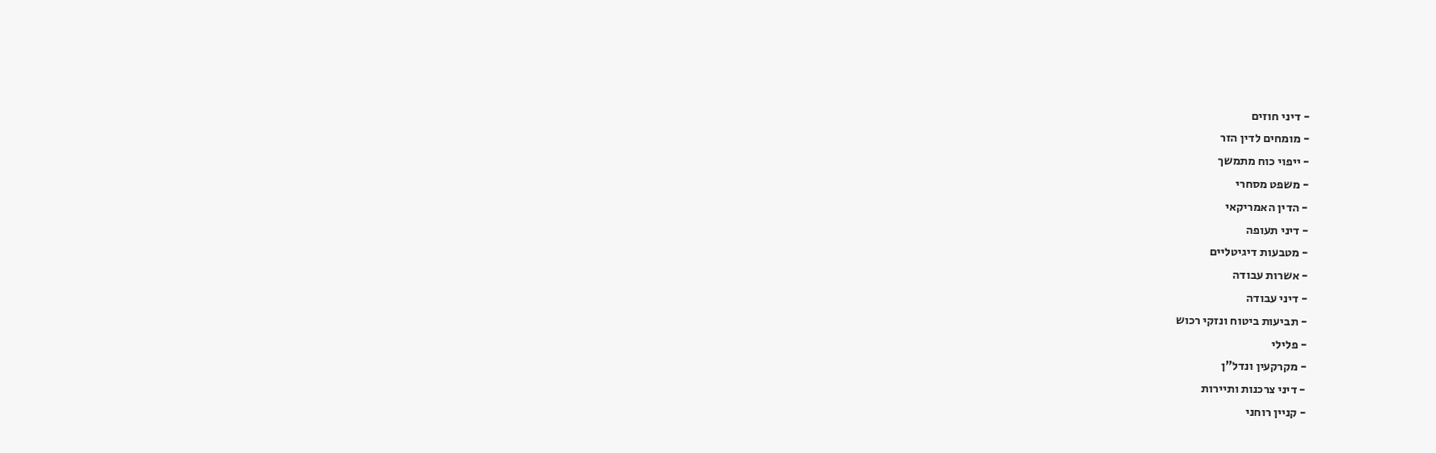- דיני חוזים
- מומחים לדין הזר
- ייפוי כוח מתמשך
- משפט מסחרי
- הדין האמריקאי
- דיני תעופה
- מטבעות דיגיטליים
- אשרות עבודה
- דיני עבודה
- תביעות ביטוח ונזקי רכוש
- פלילי
- מקרקעין ונדל"ן
- דיני צרכנות ותיירות
- קניין רוחני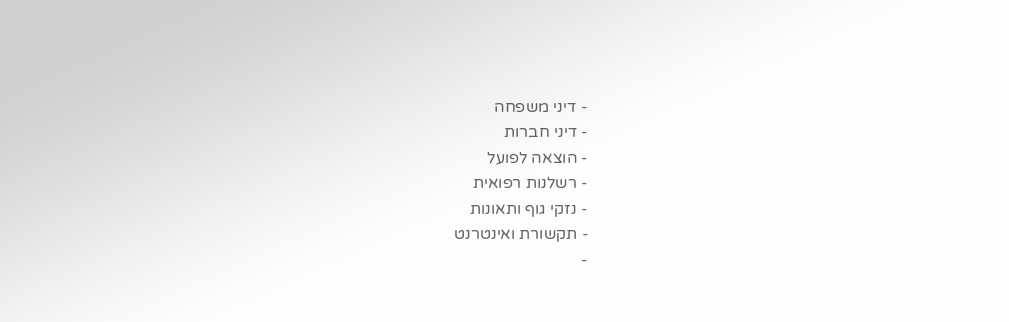- דיני משפחה
- דיני חברות
- הוצאה לפועל
- רשלנות רפואית
- נזקי גוף ותאונות
- תקשורת ואינטרנט
-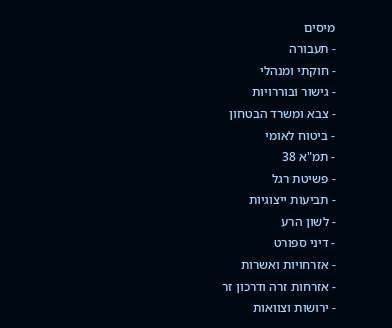מיסים
- תעבורה
- חוקתי ומנהלי
- גישור ובוררויות
- צבא ומשרד הבטחון
- ביטוח לאומי
- תמ"א 38
- פשיטת רגל
- תביעות ייצוגיות
- לשון הרע
- דיני ספורט
- אזרחויות ואשרות
- אזרחות זרה ודרכון זר
- ירושות וצוואות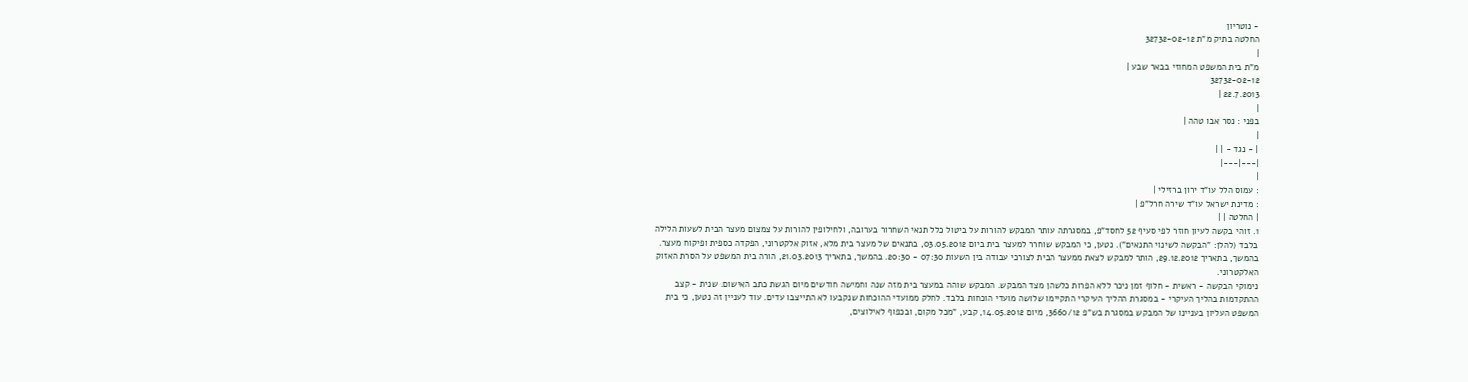- נוטריון
החלטה בתיק מ"ת 32732-02-12
|
מ"ת בית המשפט המחוזי בבאר שבע |
32732-02-12
22.7.2013 |
|
בפני : נסר אבו טהה |
|
| - נגד - | |
|---|---|
|
: עמוס הלל עו"ד ירון ברזילי |
: מדינת ישראל עו"ד שירה חרל"פ |
| החלטה | |
1. זוהי בקשה לעיון חוזר לפי סעיף 52 לחסד"פ, במסגרתה עותר המבקש להורות על ביטול כלל תנאי השחרור בערובה, ולחילופין להורות על צמצום מעצר הבית לשעות הלילה בלבד (להלן: "הבקשה לשינוי התנאים"). נטען, כי המבקש שוחרר למעצר בית ביום 03.05.2012, בתנאים של מעצר בית מלא, אזוק אלקטרוני, הפקדה כספית ופיקוח מעצר. בהמשך, בתאריך 29.12.2012, הותר למבקש לצאת ממעצר הבית לצורכי עבודה בין השעות 07:30 - 20:30. בהמשך, בתאריך 21.03.2013, הורה בית המשפט על הסרת האזוק האלקטרוני.
נימוקי הבקשה - ראשית - חלוף זמן ניכר ללא הפרות כלשהן מצד המבקש. המבקש שוהה במעצר בית מזה שנה וחמישה חודשים מיום הגשת כתב האישום. שנית - קצב ההתקדמות בהליך העיקרי - במסגרת ההליך העיקרי התקיימו שלושה מועדי הוכחות בלבד. לחלק ממועדי ההוכחות שנקבעו לא התייצבו עדים. עוד לעניין זה נטען, כי בית המשפט העליון בעניינו של המבקש במסגרת בש"פ 3660/12, מיום 14.05.2012, קבע, "מכל מקום, ובכפוף לאילוצים,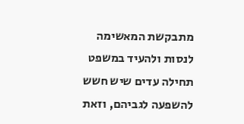מתבקשת המאשימה לנסות ולהעיד במשפט תחילה עדים שיש חשש להשפעה לגביהם, וזאת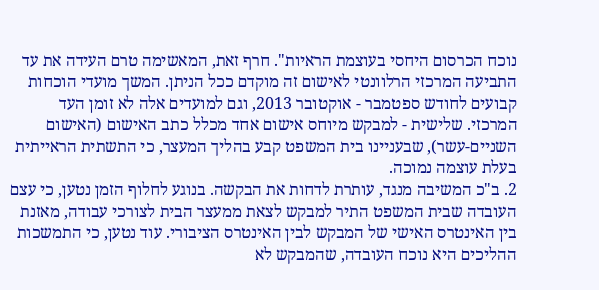נוכח הכרסום היחסי בעוצמת הראיות". חרף זאת, המאשימה טרם העידה את עד התביעה המרכזי הרלוונטי לאישום זה מוקדם ככל הניתן. המשך מועדי הוכחות קבועים לחודש ספטמבר - אוקטובר 2013, וגם למועדים אלה לא זומן העד המרכזי. שלישית - למבקש מיוחס אישום אחד מכלל כתב האישום (האישום השניים-עשר), שבעניינו בית המשפט קבע בהליך המעצר, כי התשתית הראייתית בעלת עוצמה נמוכה.
2. ב"כ המשיבה מנגד, עותרת לדחות את הבקשה. בנוגע לחלוף הזמן נטען, כי עצם העובדה שבית המשפט התיר למבקש לצאת ממעצר הבית לצורכי עבודה, מאזנת בין האינטרס האישי של המבקש לבין האינטרס הציבורי. עוד נטען, כי התמשכות ההליכים היא נוכח העובדה, שהמבקש לא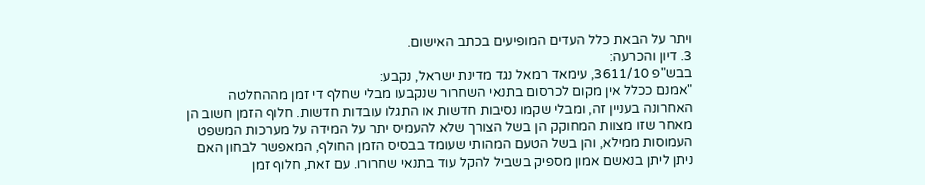ויתר על הבאת כלל העדים המופיעים בכתב האישום.
3. דיון והכרעה:
בבש"פ 3611/10, עימאד רמאל נגד מדינת ישראל, נקבע:
"אמנם ככלל אין מקום לכרסום בתנאי השחרור שנקבעו מבלי שחלף די זמן מההחלטה האחרונה בעניין זה, ומבלי שקמו נסיבות חדשות או התגלו עובדות חדשות. חלוף הזמן חשוב הן מאחר שזו מצוות המחוקק הן בשל הצורך שלא להעמיס יתר על המידה על מערכות המשפט העמוסות ממילא, והן בשל הטעם המהותי שעומד בבסיס הזמן החולף, המאפשר לבחון האם ניתן ליתן בנאשם אמון מספיק בשביל להקל עוד בתנאי שחרורו. עם זאת, חלוף זמן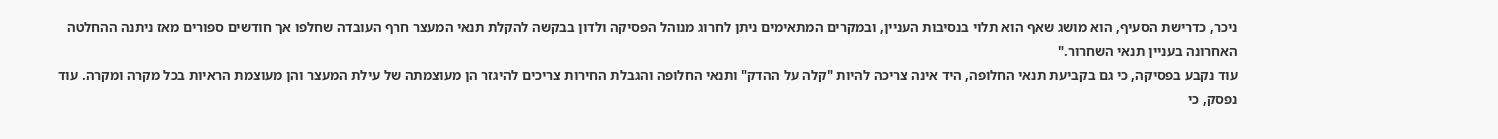ניכר, כדרישת הסעיף, הוא מושג שאף הוא תלוי בנסיבות העניין, ובמקרים המתאימים ניתן לחרוג מנוהל הפסיקה ולדון בבקשה להקלת תנאי המעצר חרף העובדה שחלפו אך חודשים ספורים מאז ניתנה ההחלטה האחרונה בעניין תנאי השחרור."
עוד נקבע בפסיקה, כי גם בקביעת תנאי החלופה, היד אינה צריכה להיות "קלה על ההדק" ותנאי החלופה והגבלת החירות צריכים להיגזר הן מעוצמתה של עילת המעצר והן מעוצמת הראיות בכל מקרה ומקרה. עוד נפסק, כי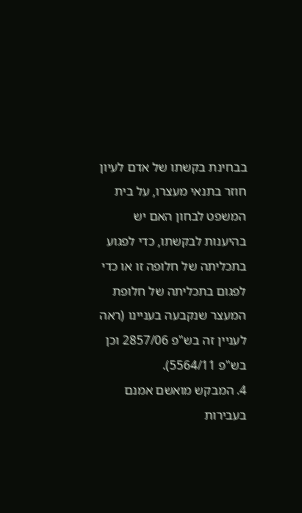בבחינת בקשתו של אדם לעיון חוזר בתנאי מעצרו, על בית המשפט לבחון האם יש בהיענות לבקשתו, כדי לפגוע בתכליתה של חלופה זו או כדי לפגום בתכליתה של חלופת המעצר שנקבעה בעניינו (ראה לעניין זה בש"פ 2857/06 וכן בש"פ 5564/11).
4. המבקש מואשם אמנם בעבירות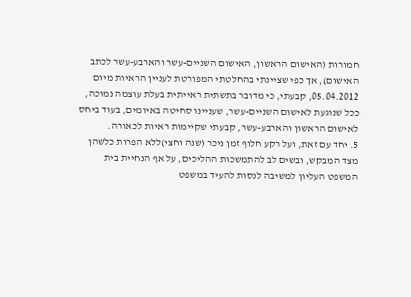חמורות (האישום הראשון, האישום השניים-עשר והארבע-עשר לכתב האישום), אך כפי שציינתי בהחלטתי המפורטת לעניין הראיות מיום 05.04.2012, קבעתי, כי מדובר בתשתית ראייתית בעלת עוצמה נמוכה, ככל שנוגעת לאישום השניים-עשר, שעניינו סחיטה באיומים, בעוד ביחס לאישום הראשון והארבע-עשר, קבעתי שקיימות ראיות לכאורה.
5. יחד עם זאת, ועל רקע חלוף זמן ניכר (שנה וחצי)ללא הפרות כלשהן מצד המבקש, ובשים לב להתמשכות ההליכים, על אף הנחיית בית המשפט העליון למשיבה לנסות להעיד במשפט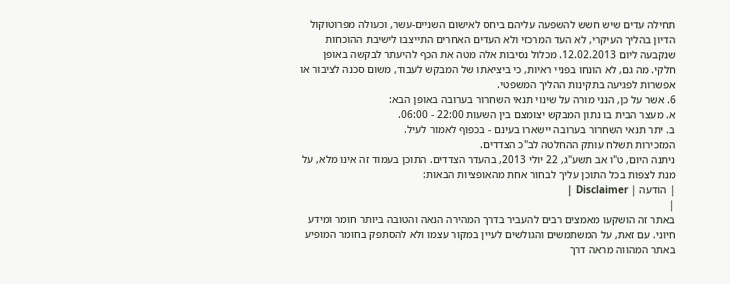תחילה עדים שיש חשש להשפעה עליהם ביחס לאישום השניים-עשר, וכעולה מפרוטוקול הדיון בהליך העיקרי, לא העד המרכזי ולא העדים האחרים התייצבו לישיבת ההוכחות שנקבעה ליום 12.02.2013. מכלול נסיבות אלה מטה את הכף להיעתר לבקשה באופן חלקי. מה גם, לא הונחו בפניי ראיות, כי ביציאתו של המבקש לעבוד, משום סכנה לציבור או אפשרות לפגיעה בתקינות ההליך המשפטי.
6. אשר על כן, הנני מורה על שינוי תנאי השחרור בערובה באופן הבא:
א. מעצר הבית בו נתון המבקש יצומצם בין השעות 22:00 - 06:00.
ב. יתר תנאי השחרור בערובה יישארו בעינם - בכפוף לאמור לעיל.
המזכירות תשלח עותק ההחלטה לב"כ הצדדים.
ניתנה היום, ט"ו אב תשע"ג, 22 יולי 2013, בהעדר הצדדים. התוכן בעמוד זה אינו מלא, על מנת לצפות בכל התוכן עליך לבחור אחת מהאופציות הבאות:
| הודעה | Disclaimer |
|
באתר זה הושקעו מאמצים רבים להעביר בדרך המהירה הנאה והטובה ביותר חומר ומידע חיוני. עם זאת, על המשתמשים והגולשים לעיין במקור עצמו ולא להסתפק בחומר המופיע באתר המהווה מראה דרך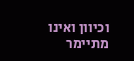וכיוון ואינו מתיימר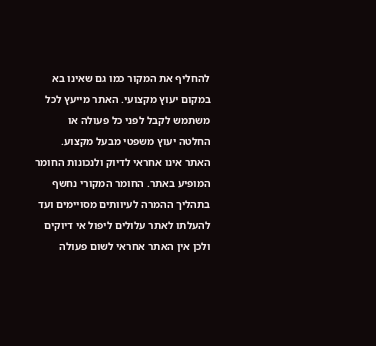להחליף את המקור כמו גם שאינו בא במקום יעוץ מקצועי. האתר מייעץ לכל משתמש לקבל לפני כל פעולה או החלטה יעוץ משפטי מבעל מקצוע. האתר אינו אחראי לדיוק ולנכונות החומר המופיע באתר. החומר המקורי נחשף בתהליך ההמרה לעיוותים מסויימים ועד להעלתו לאתר עלולים ליפול אי דיוקים ולכן אין האתר אחראי לשום פעולה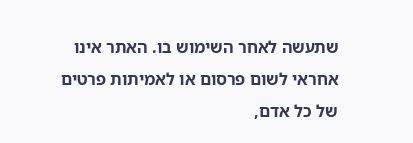שתעשה לאחר השימוש בו. האתר אינו אחראי לשום פרסום או לאמיתות פרטים של כל אדם,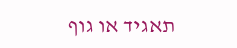תאגיד או גוף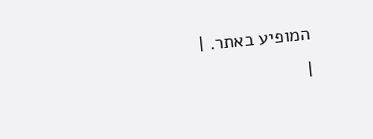המופיע באתר. |
|